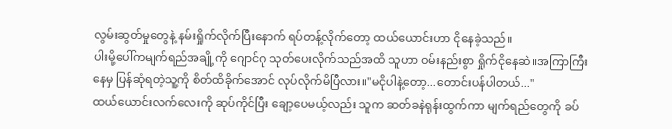လွမ်းဆွတ်မှုတွေနဲ့ နမ်းရှိုက်လိုက်ပြီးနောက် ရပ်တန့်လိုက်တော့ ထယ်ယောင်းဟာ ငိုနေခဲ့သည်။
ပါးမို့ပေါ်ကမျက်ရည်အချို့ကို ဂျောင်ဂု သုတ်ပေးလိုက်သည်အထိ သူဟာ ဝမ်းနည်းစွာ ရှိုက်ငိုနေဆဲ။အကြာကြီးနေမှ ပြန်ဆုံရတဲ့သူ့ကို စိတ်ထိခိုက်အောင် လုပ်လိုက်မိပြီလား။"မငိုပါနဲ့တော့...တောင်းပန်ပါတယ်..."
ထယ်ယောင်းလက်လေးကို ဆုပ်ကိုင်ပြီး ချော့ပေမယ့်လည်း သူက ဆတ်ခနဲရုန်းထွက်ကာ မျက်ရည်တွေကို ခပ်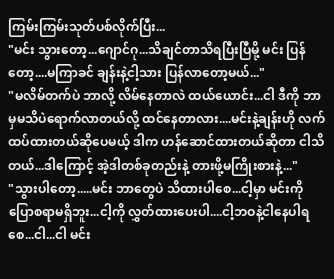ကြမ်းကြမ်းသုတ်ပစ်လိုက်ပြီး...
"မင်း သွားတော့...ဂျောင်ဂု...သိချင်တာသိရပြီးပြီမို့ မင်း ပြန်တော့....မကြာခင် ချန်းနဲ့ငါ့သား ပြန်လာတော့မယ်..."
"မလိမ်တက်ပဲ ဘာလို့ လိမ်နေတာလဲ ထယ်ယောင်း...ငါ ဒီကို ဘာမှမသိပဲရောက်လာတယ်လို့ ထင်နေတာလား....မင်းနဲ့ချန်းဟို လက်ထပ်ထားတယ်ဆိုပေမယ့် ဒါက ဟန်ဆောင်ထားတယ်ဆိုတာ ငါသိတယ်...ဒါကြောင့် အဲ့ဒါတစ်ခုတည်းနဲ့ တားဖို့မကြိုးစားနဲ့..."
"သွားပါတော့.....မင်း ဘာတွေပဲ သိထားပါစေ...ငါ့မှာ မင်းကို ပြောစရာမရှိဘူး...ငါ့ကို လွှတ်ထားပေးပါ....ငါ့ဘဝနဲ့ငါနေပါရစေ...ငါ...ငါ မင်း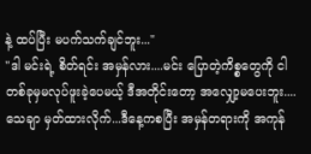နဲ့ ထပ်ပြီး မပက်သက်ချင်ဘူး..."
"ဒါ မင်းရဲ့ စိတ်ရင်း အမှန်လား....မင်း ပြောတဲ့ကိစ္စတွေကို ငါတစ်ခုမှမလုပ်ဖူးခဲ့ပေမယ့် ဒီအတိုင်းတော့ အလျှော့မပေးဘူး....သေချာ မှတ်ထားလိုက်...ဒီနေ့ကစပြီး အမှန်တရားကို အကုန်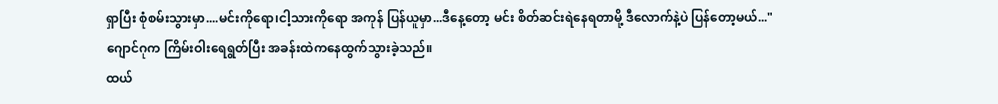ရှာပြီး စုံစမ်းသွားမှာ....မင်းကိုရော၊ငါ့သားကိုရော အကုန် ပြန်ယူမှာ...ဒီနေ့တော့ မင်း စိတ်ဆင်းရဲနေရတာမို့ ဒီလောက်နဲ့ပဲ ပြန်တော့မယ်..."
ဂျောင်ဂုက ကြိမ်းဝါးရေရွတ်ပြီး အခန်းထဲကနေထွက်သွားခဲ့သည်။
ထယ်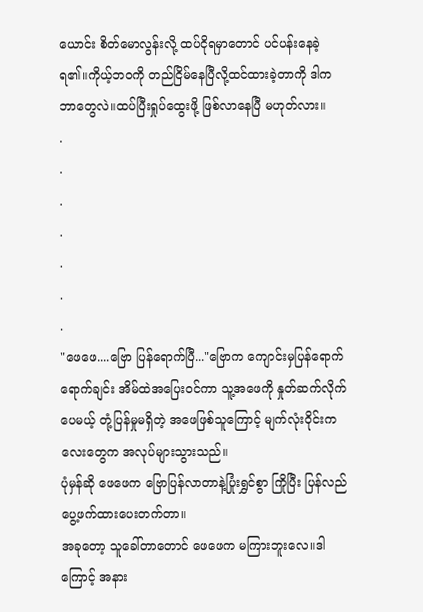ယောင်း စိတ်မောလွန်းလို့ ထပ်ငိုရမှာတောင် ပင်ပန်းနေခဲ့ရ၏။ကိုယ့်ဘဝကို တည်ငြိမ်နေပြီလို့ထင်ထားခဲ့တာကို ဒါကဘာတွေလဲ။ထပ်ပြီးရှုပ်ထွေးဖို့ ဖြစ်လာနေပြီ မဟုတ်လား။
.
.
.
.
.
.
.
"ဖေဖေ....ဗြော ပြန်ရောက်ပြီ..."ဗြောက ကျောင်းမှပြန်ရောက်ရောက်ချင်း အိမ်ထဲအပြေးဝင်ကာ သူ့အဖေကို နှုတ်ဆက်လိုက်ပေမယ့် တုံ့ပြန်မှုမရှိတဲ့ အဖေဖြစ်သူကြောင့် မျက်လုံးဝိုင်းကလေးတွေက အလုပ်များသွားသည်။
ပုံမှန်ဆို ဖေဖေက ဗြောပြန်လာတာနဲ့ပြုံးရွှင်စွာ ကြိုပြီး ပြန်လည်ပွေ့ဖက်ထားပေးတက်တာ။
အခုတော့ သူခေါ်တာတောင် ဖေဖေက မကြားဘူးလေ။ဒါကြောင့် အနား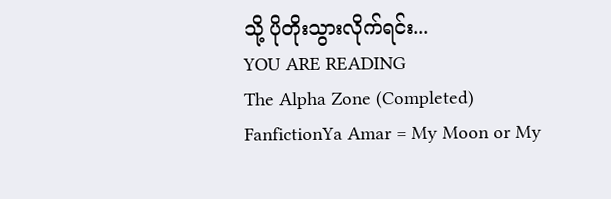သို့ ပိုတိုးသွားလိုက်ရင်း...
YOU ARE READING
The Alpha Zone (Completed)
FanfictionYa Amar = My Moon or My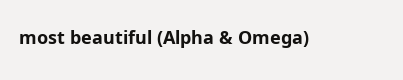most beautiful (Alpha & Omega)